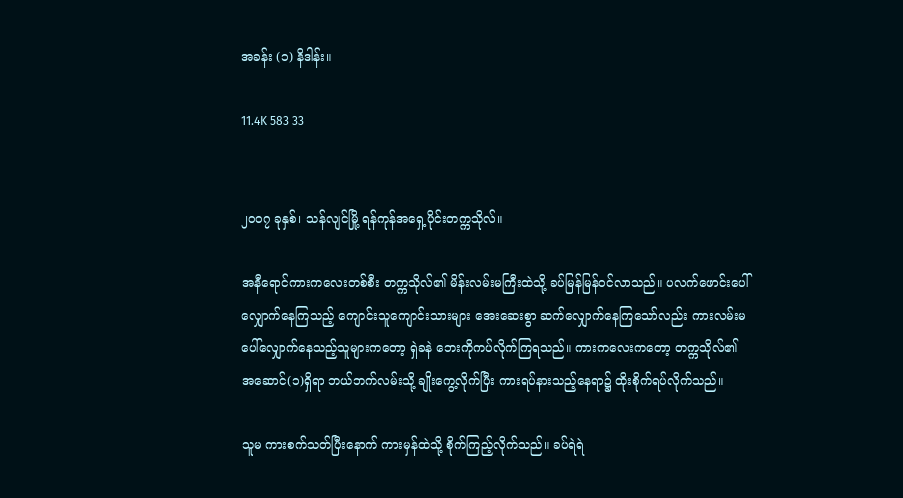အခန်း (၁) နိဒါန်း။

11.4K 583 33


၂၀၀၇ ခုနှစ်၊ သန်လျင်မြို့ ရန်ကုန်အရှေ့ပိုင်းတက္ကသိုလ်။

အနီရောင်ကားကလေးတစ်စီး တက္ကသိုလ်၏ မိန်းလမ်းမကြီးထဲသို့ ခပ်မြန်မြန်ဝင်လာသည်။ ပလက်ဖောင်းပေါ်လျှောက်နေကြသည့် ကျောင်းသူကျောင်းသားများ အေးဆေးစွာ ဆက်လျှောက်နေကြသော်လည်း ကားလမ်းမပေါ်လျှောက်နေသည့်သူများကတော့ ရှဲခနဲ ဘေးကိုကပ်လိုက်ကြရသည်။ ကားကလေးကတော့ တက္ကသိုလ်၏ အဆောင်(၁)ရှိရာ ဘယ်ဘက်လမ်းသို့ ချိုးကွေ့လိုက်ပြီး ကားရပ်နားသည့်နေရာ၌ ထိုးစိုက်ရပ်လိုက်သည်။

သူမ ကားစက်သတ်ပြီးနောက် ကားမှန်ထဲသို့ စိုက်ကြည့်လိုက်သည်။ ခပ်ရဲရဲ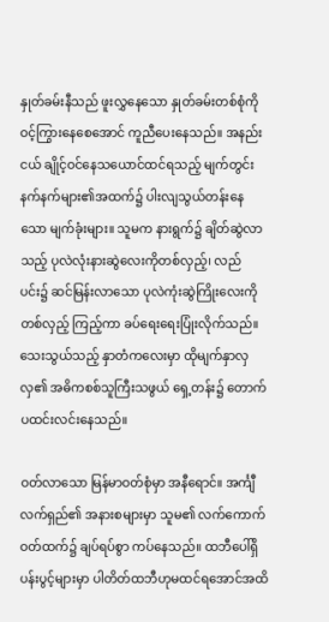နှုတ်ခမ်းနီသည် ဖူးလွှနေသော နှုတ်ခမ်းတစ်စုံကို ဝင့်ကြွားနေစေအောင် ကူညီပေးနေသည်။ အနည်းငယ် ချိုင့်ဝင်နေသယောင်ထင်ရသည့် မျက်တွင်းနက်နက်များ၏အထက်၌ ပါးလျသွယ်တန်းနေသော မျက်ခုံးများ။ သူမက နားရွက်၌ ချိတ်ဆွဲလာသည့် ပုလဲလုံးနားဆွဲလေးကိုတစ်လှည့်၊ လည်ပင်း၌ ဆင်မြန်းလာသော ပုလဲကုံးဆွဲကြိုးလေးကိုတစ်လှည့် ကြည့်ကာ ခပ်ရေးရေးပြုံးလိုက်သည်။ သေးသွယ်သည့် နှာတံကလေးမှာ ထိုမျက်နှာလှလှ၏ အဓိကစစ်သူကြီးသဖွယ် ရှေ့တန်း၌ တောက်ပထင်းလင်းနေသည်။

ဝတ်လာသော မြန်မာဝတ်စုံမှာ အနီရောင်။ အင်္ကျီလက်ရှည်၏ အနားစများမှာ သူမ၏ လက်ကောက်ဝတ်ထက်၌ ချပ်ရပ်စွာ ကပ်နေသည်။ ထဘီပေါ်ရှိ ပန်းပွင့်များမှာ ပါတိတ်ထဘီဟုမထင်ရအောင်အထိ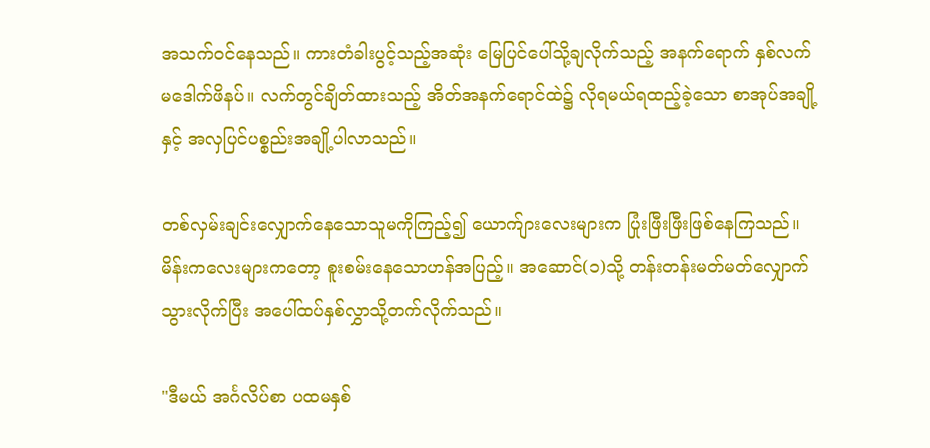အသက်ဝင်နေသည်။ ကားတံခါးပွင့်သည့်အဆုံး မြေပြင်ပေါ်သို့ချလိုက်သည့် အနက်ရောက် နှစ်လက်မဒေါက်ဖိနပ်။ လက်တွင်ချိတ်ထားသည့် အိတ်အနက်ရောင်ထဲ၌ လိုရမယ်ရထည့်ခဲ့သော စာအုပ်အချို့နှင့် အလှပြင်ပစ္စည်းအချို့ပါလာသည်။

တစ်လှမ်းချင်းလျှောက်နေသောသူမကိုကြည့်၍ ယောက်ျားလေးများက ပြုံးဖြီးဖြီးဖြစ်နေကြသည်။ မိန်းကလေးများကတော့ စူးစမ်းနေသောဟန်အပြည့်။ အဆောင်(၁)သို့ တန်းတန်းမတ်မတ်လျှောက်သွားလိုက်ပြီး အပေါ်ထပ်နှစ်လွှာသို့တက်လိုက်သည်။

"ဒီမယ် အင်္ဂလိပ်စာ ပထမနှစ်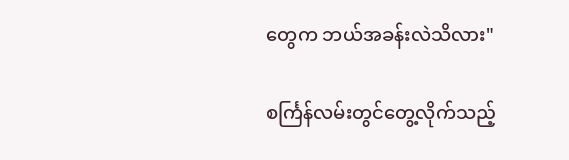တွေက ဘယ်အခန်းလဲသိလား"

စင်္ကြန်လမ်းတွင်တွေ့လိုက်သည့်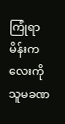ကြုံရာမိန်းကလေးကို သူမခဏ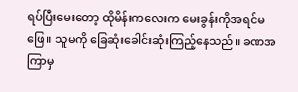ရပ်ပြီးမေးတော့ ထိုမိန်းကလေးက မေးခွန်းကိုအရင်မဖြေ။ သူမကို ခြေဆုံးခေါင်းဆုံးကြည့်နေသည်။ ခဏအကြာမှ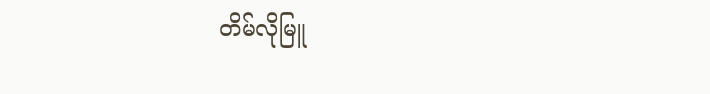တိမ်လိုမြူ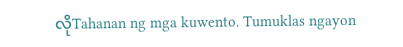လိုTahanan ng mga kuwento. Tumuklas ngayon